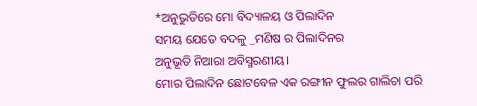*ଅନୁଭୁତିରେ ମୋ ବିଦ୍ୟାଳୟ ଓ ପିଲାଦିନ
ସମୟ ଯେତେ ବଦଳୁ _ମଣିଷ ର ପିଲାଦିନର
ଅନୁଭୂତି ନିଆରା ଅବିସ୍ମରଣୀୟ।
ମୋର ପିଲାଦିନ ଛୋଟବେଳ ଏକ ରଙ୍ଗୀନ ଫୁଲର ଗାଲିଚା ପରି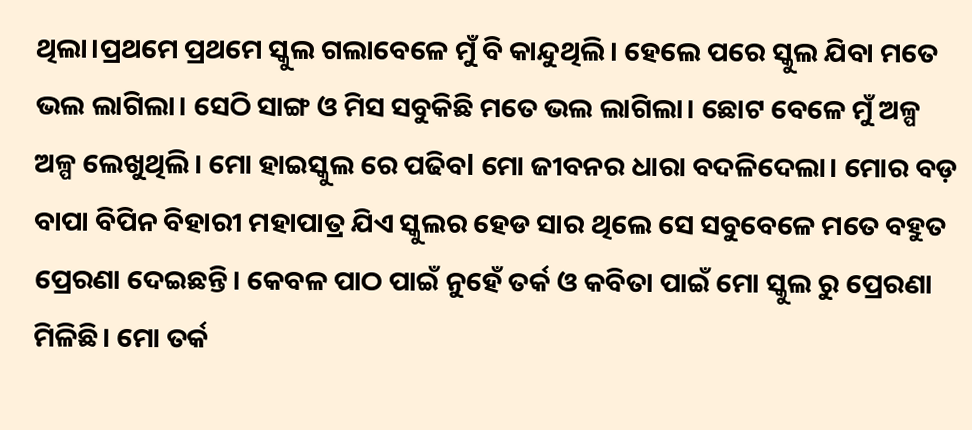ଥିଲା।ପ୍ରଥମେ ପ୍ରଥମେ ସ୍କୁଲ ଗଲାବେଳେ ମୁଁ ବି କାନ୍ଦୁଥିଲି। ହେଲେ ପରେ ସ୍କୁଲ ଯିବା ମତେ ଭଲ ଲାଗିଲା। ସେଠି ସାଙ୍ଗ ଓ ମିସ ସବୁକିଛି ମତେ ଭଲ ଲାଗିଲା। ଛୋଟ ବେଳେ ମୁଁ ଅଳ୍ପ ଅଳ୍ପ ଲେଖୁଥିଲି। ମୋ ହାଇସ୍କୁଲ ରେ ପଢିବl ମୋ ଜୀବନର ଧାରା ବଦଳିଦେଲା। ମୋର ବଡ଼ ବାପା ବିପିନ ବିହାରୀ ମହାପାତ୍ର ଯିଏ ସ୍କୁଲର ହେଡ ସାର ଥିଲେ ସେ ସବୁବେଳେ ମତେ ବହୁତ ପ୍ରେରଣା ଦେଇଛନ୍ତି। କେବଳ ପାଠ ପାଇଁ ନୁହେଁ ତର୍କ ଓ କବିତା ପାଇଁ ମୋ ସ୍କୁଲ ରୁ ପ୍ରେରଣା ମିଳିଛି। ମୋ ତର୍କ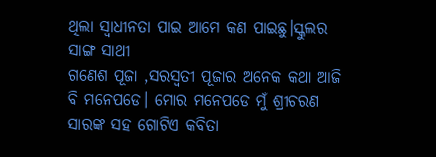ଥିଲା ସ୍ୱାଧୀନତା ପାଇ ଆମେ କଣ ପାଇଛୁ।ସ୍କୁଲର ସାଙ୍ଗ ସାଥୀ
ଗଣେଶ ପୂଜା ,ସରସ୍ୱତୀ ପୂଜାର ଅନେକ କଥା ଆଜି ବି ମନେପଡେ। ମୋର ମନେପଡେ ମୁଁ ଶ୍ରୀଚରଣ ସାରଙ୍କ ସହ ଗୋଟିଏ କବିତା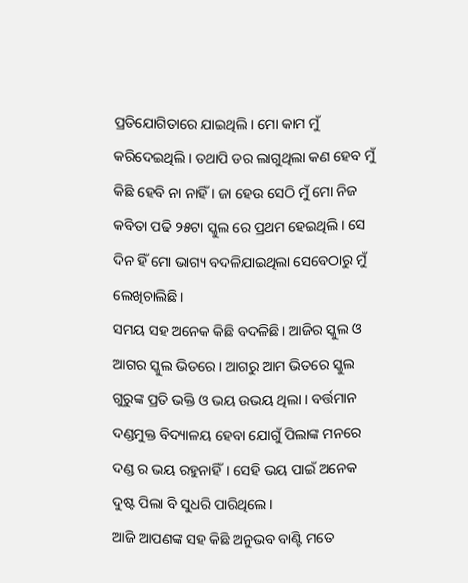ପ୍ରତିଯୋଗିତାରେ ଯାଇଥିଲି। ମୋ କାମ ମୁଁ କରିଦେଇଥିଲି। ତଥାପି ଡର ଲାଗୁଥିଲା କଣ ହେବ ମୁଁ କିଛି ହେବି ନା ନାହିଁ । ଜା ହେଉ ସେଠି ମୁଁ ମୋ ନିଜ କବିତା ପଢି ୨୫ଟା ସ୍କୁଲ ରେ ପ୍ରଥମ ହେଇଥିଲି। ସେ ଦିନ ହିଁ ମୋ ଭାଗ୍ୟ ବଦଳିଯାଇଥିଲା ସେବେଠାରୁ ମୁଁ ଲେଖିଚାଲିଛି।
ସମୟ ସହ ଅନେକ କିଛି ବଦଳିଛି। ଆଜିର ସ୍କୁଲ ଓ ଆଗର ସ୍କୁଲ ଭିତରେ। ଆଗରୁ ଆମ ଭିତରେ ସ୍କୁଲ ଗୁରୁଙ୍କ ପ୍ରତି ଭକ୍ତି ଓ ଭୟ ଉଭୟ ଥିଲା । ବର୍ତ୍ତମାନ ଦଣ୍ଡମୁକ୍ତ ବିଦ୍ୟାଳୟ ହେବା ଯୋଗୁଁ ପିଲାଙ୍କ ମନରେ ଦଣ୍ଡ ର ଭୟ ରହୁନାହିଁ। ସେହି ଭୟ ପାଇଁ ଅନେକ ଦୁଷ୍ଟ ପିଲା ବି ସୁଧରି ପାରିଥିଲେ।
ଆଜି ଆପଣଙ୍କ ସହ କିଛି ଅନୁଭବ ବାଣ୍ଟି ମତେ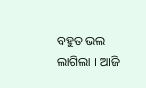ବହୁତ ଭଲ ଲାଗିଲା । ଆଜି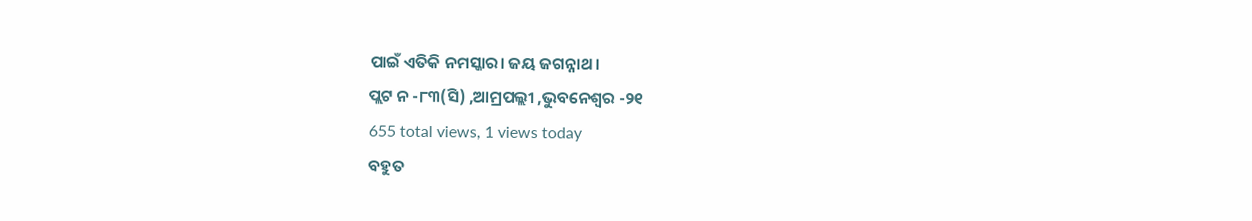ପାଇଁ ଏତିକି ନମସ୍କାର। ଜୟ ଜଗନ୍ନାଥ।
ପ୍ଲଟ ନ -୮୩(ସି) ,ଆମ୍ରପଲ୍ଲୀ ,ଭୁବନେଶ୍ୱର -୨୧
655 total views, 1 views today
ବହୁତ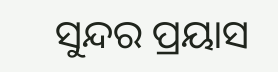ସୁନ୍ଦର ପ୍ରୟାସ